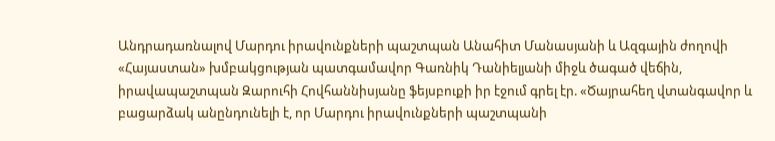Անդրադառնալով Մարդու իրավունքների պաշտպան Անահիտ Մանասյանի և Ազգային ժողովի «Հայաստան» խմբակցության պատգամավոր Գառնիկ Դանիելյանի միջև ծագած վեճին, իրավապաշտպան Զարուհի Հովհաննիսյանը ֆեյսբուքի իր էջում գրել էր. «Ծայրահեղ վտանգավոր և բացարձակ անընդունելի է, որ Մարդու իրավունքների պաշտպանի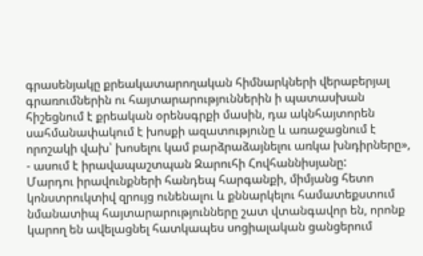գրասենյակը քրեակատարողական հիմնարկների վերաբերյալ գրառումներին ու հայտարարություններին ի պատասխան հիշեցնում է քրեական օրենսգրքի մասին, դա ակնհայտորեն սահմանափակում է խոսքի ազատությունը և առաջացնում է որոշակի վախ՝ խոսելու կամ բարձրաձայնելու առկա խնդիրները», - ասում է իրավապաշտպան Զարուհի Հովհաննիսյանը:
Մարդու իրավունքների հանդեպ հարգանքի, միմյանց հետո կոնստրուկտիվ զրույց ունենալու և քննարկելու համատեքստում նմանատիպ հայտարարությունները շատ վտանգավոր են, որոնք կարող են ավելացնել հատկապես սոցիալական ցանցերում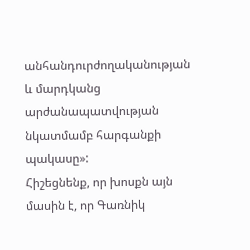անհանդուրժողականության և մարդկանց արժանապատվության նկատմամբ հարգանքի պակասը»:
Հիշեցնենք, որ խոսքն այն մասին է, որ Գառնիկ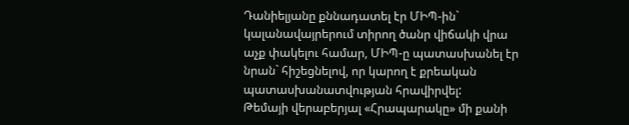Դանիելյանը քննադատել էր ՄԻՊ-ին` կալանավայրերում տիրող ծանր վիճակի վրա աչք փակելու համար, ՄԻՊ-ը պատասխանել էր նրան` հիշեցնելով, որ կարող է քրեական պատասխանատվության հրավիրվել:
Թեմայի վերաբերյալ «Հրապարակը» մի քանի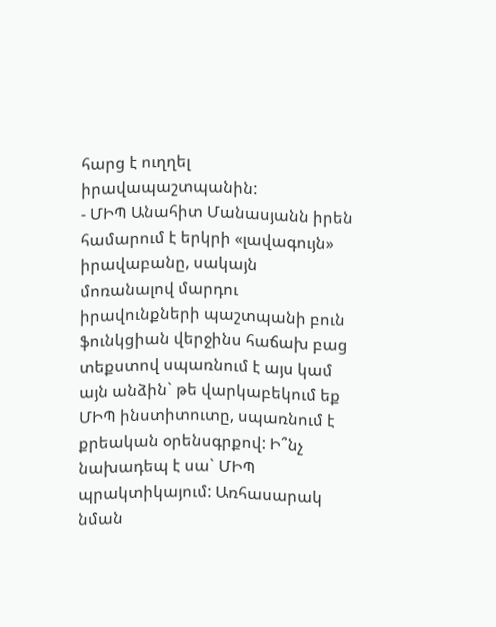հարց է ուղղել իրավապաշտպանին:
- ՄԻՊ Անահիտ Մանասյանն իրեն համարում է երկրի «լավագույն» իրավաբանը, սակայն մոռանալով մարդու իրավունքների պաշտպանի բուն ֆունկցիան վերջինս հաճախ բաց տեքստով սպառնում է այս կամ այն անձին` թե վարկաբեկում եք ՄԻՊ ինստիտուտը, սպառնում է քրեական օրենսգրքով: Ի՞նչ նախադեպ է սա` ՄԻՊ պրակտիկայում: Առհասարակ նման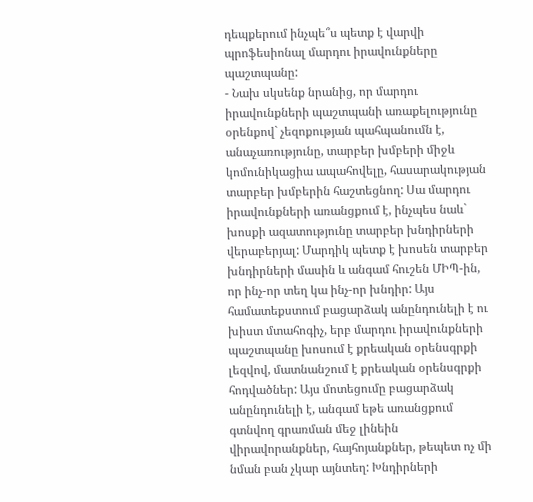դեպքերում ինչպե՞ս պետք է վարվի պրոֆեսիոնալ մարդու իրավունքները պաշտպանը:
- Նախ սկսենք նրանից, որ մարդու իրավունքների պաշտպանի առաքելությունը օրենքով` չեզոքության պահպանումն է, անաչառությունը, տարբեր խմբերի միջև կոմունիկացիա ապահովելը, հասարակության տարբեր խմբերին հաշտեցնող: Սա մարդու իրավունքների առանցքում է, ինչպես նաև` խոսքի ազատությունը տարբեր խնդիրների վերաբերյալ: Մարդիկ պետք է խոսեն տարբեր խնդիրների մասին և անգամ հուշեն ՄԻՊ-ին, որ ինչ-որ տեղ կա ինչ-որ խնդիր: Այս համատեքստում բացարձակ անընդունելի է ու խիստ մտահոգիչ, երբ մարդու իրավունքների պաշտպանը խոսում է քրեական օրենսգրքի լեզվով, մատնանշում է քրեական օրենսգրքի հոդվածներ: Այս մոտեցումը բացարձակ անընդունելի է, անգամ եթե առանցքում գտնվող գրառման մեջ լինեին վիրավորանքներ, հայհոյանքներ, թեպետ ոչ մի նման բան չկար այնտեղ: Խնդիրների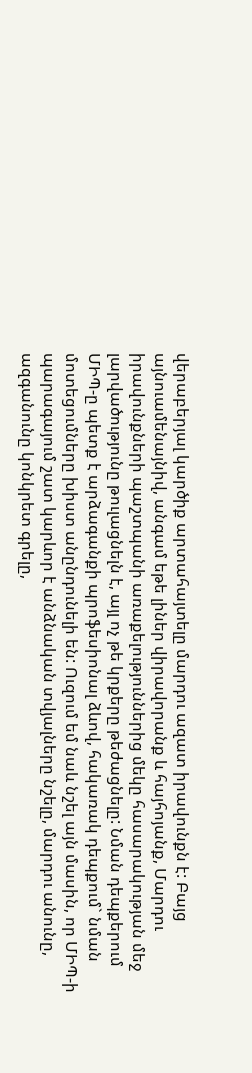վերաբերյալ կարծիք արտահայտելը մարդու ազատ իրավունքն է: Բայց այնուամենայնիվ, անգամ եթե լիներ վիրավորանք և հայհոյանք, Մարդու իրավունքների պաշտպանի առաքելություններից մեկը հասարակության մեջ լարվածությունը թուլացնելն է, այլ ոչ թե կրքերը թեժացնելը: Նման դեպքերում ՄԻՊ-ը պետք է արձագանքի պրոֆեսիոնալ ձևով, հակառակ դեպքում` նման մոտեցումները խիստ անընդունելի են: Ուզում եմ նաև նշել այն մասին, որ ՄԻՊ-ի պարագայում շատ կարևոր է անձնական տվյալները նշելը, մարդու անունը, ազգանունը կոնկրետ գրելը,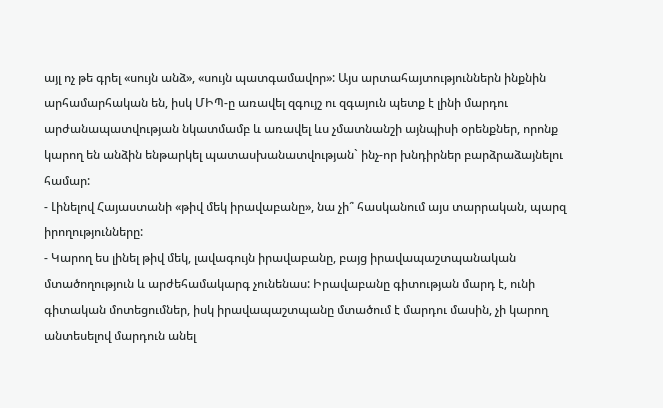այլ ոչ թե գրել «սույն անձ», «սույն պատգամավոր»: Այս արտահայտություններն ինքնին արհամարհական են, իսկ ՄԻՊ-ը առավել զգույշ ու զգայուն պետք է լինի մարդու արժանապատվության նկատմամբ և առավել ևս չմատնանշի այնպիսի օրենքներ, որոնք կարող են անձին ենթարկել պատասխանատվության` ինչ-որ խնդիրներ բարձրաձայնելու համար:
- Լինելով Հայաստանի «թիվ մեկ իրավաբանը», նա չի՞ հասկանում այս տարրական, պարզ իրողությունները:
- Կարող ես լինել թիվ մեկ, լավագույն իրավաբանը, բայց իրավապաշտպանական մտածողություն և արժեհամակարգ չունենաս: Իրավաբանը գիտության մարդ է, ունի գիտական մոտեցումներ, իսկ իրավապաշտպանը մտածում է մարդու մասին, չի կարող անտեսելով մարդուն անել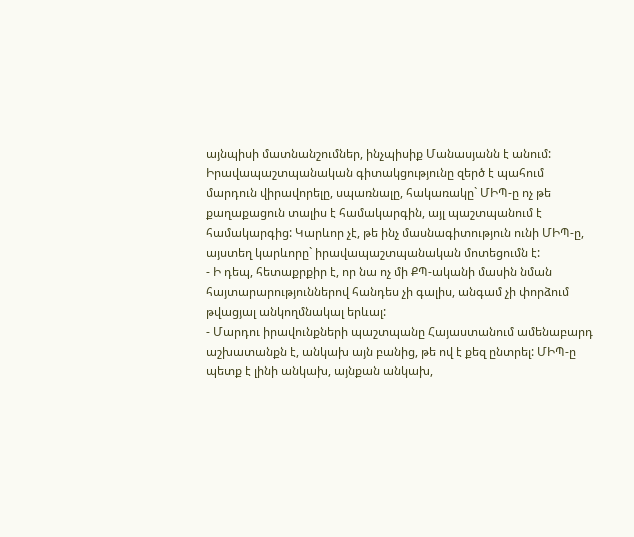այնպիսի մատնանշումներ, ինչպիսիք Մանասյանն է անում: Իրավապաշտպանական գիտակցությունը զերծ է պահում մարդուն վիրավորելը, սպառնալը, հակառակը` ՄԻՊ-ը ոչ թե քաղաքացուն տալիս է համակարգին, այլ պաշտպանում է համակարգից: Կարևոր չէ, թե ինչ մասնագիտություն ունի ՄԻՊ-ը, այստեղ կարևորը` իրավապաշտպանական մոտեցումն է:
- Ի դեպ, հետաքրքիր է, որ նա ոչ մի ՔՊ-ականի մասին նման հայտարարություններով հանդես չի գալիս, անգամ չի փորձում թվացյալ անկողմնակալ երևալ:
- Մարդու իրավունքների պաշտպանը Հայաստանում ամենաբարդ աշխատանքն է, անկախ այն բանից, թե ով է քեզ ընտրել: ՄԻՊ-ը պետք է լինի անկախ, այնքան անկախ,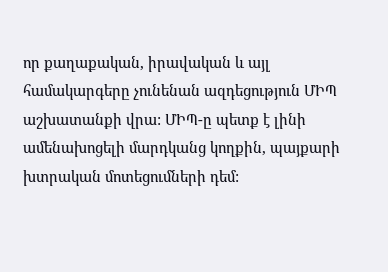որ քաղաքական, իրավական և այլ համակարգերը չունենան ազդեցություն ՄԻՊ աշխատանքի վրա: ՄԻՊ-ը պետք է լինի ամենախոցելի մարդկանց կողքին, պայքարի խտրական մոտեցումների դեմ: